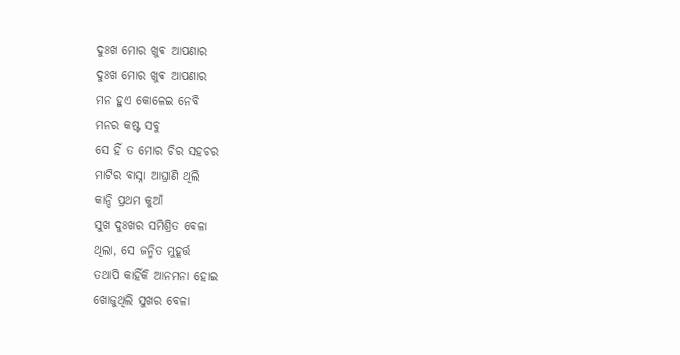ଦୁଃଖ ମୋର ଖୁଵ ଆପଣାର
ଦୁଃଖ ମୋର ଖୁଵ ଆପଣାର
ମନ ହୁଏ କୋଳେଇ ନେବି
ମନର କଷ୍ଟ ସବୁ
ସେ ହିଁ ତ ମୋର ଚିର ସହଚର
ମାଟିର ବାସ୍ନା ଆଘ୍ରାଣି ଥିଲି
କାନ୍ଦି ପ୍ରଥମ କୁଆଁ
ସୁଖ ଦୁଃଖର ସମିଶ୍ରିତ ବେଳା
ଥିଲା, ସେ ଜନ୍ମିତ ମୁହୂର୍ତ୍ତ
ତଥାପି କାହିଁକି ଆନମନା ହୋଇ
ଖୋଜୁଥିଲି ସୁଖର ବେଳା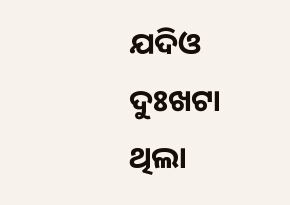ଯଦିଓ ଦୁଃଖଟା ଥିଲା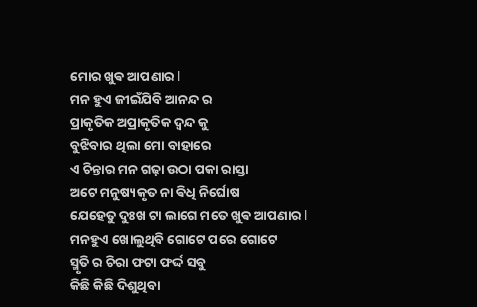ମୋର ଖୁଵ ଆପଣାର l
ମନ ହୁଏ ଜୀଇଁଯିବି ଆନନ୍ଦ ର
ପ୍ରାକୃତିକ ଅପ୍ରାକୃତିକ ଦ୍ୱନ୍ଦ କୁ
ବୁଝିବାର ଥିଲା ମୋ ବାହାରେ
ଏ ଚିନ୍ତାର ମନ ଗଢ଼ା ଉଠା ପକା ରାସ୍ତା
ଅଟେ ମନୁଷ୍ୟକୃତ ନା ଵିଧି ନିର୍ଘୋଷ
ଯେହେତୁ ଦୁଃଖ ଟା ଲାଗେ ମତେ ଖୁଵ ଆପଣାର l
ମନହୁଏ ଖୋଲୁଥିବି ଗୋଟେ ପରେ ଗୋଟେ
ସ୍ମୃତି ର ଚିରା ଫଟା ଫର୍ଦ୍ଦ ସବୁ
କିଛି କିଛି ଦିଶୁଥିବା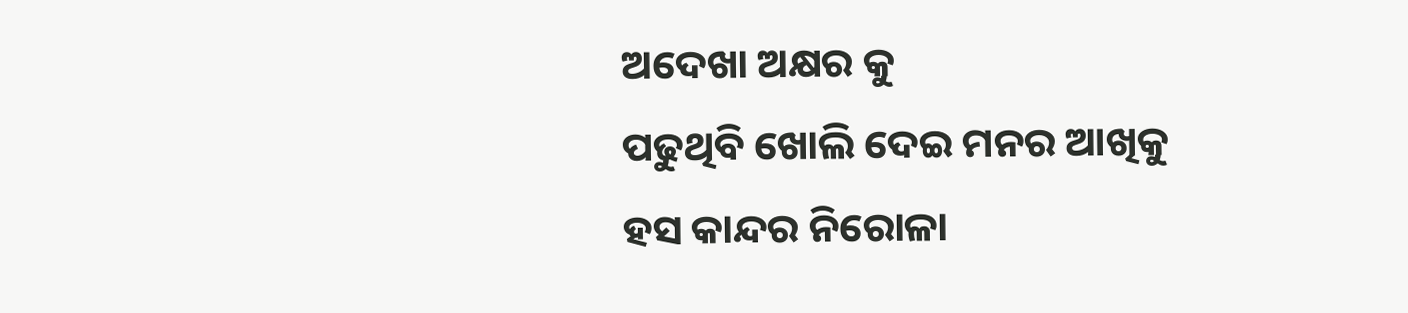ଅଦେଖା ଅକ୍ଷର କୁ
ପଢୁଥିବି ଖୋଲି ଦେଇ ମନର ଆଖିକୁ
ହସ କାନ୍ଦର ନିରୋଳା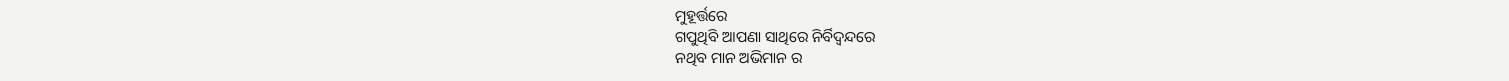ମୁହୂର୍ତ୍ତରେ
ଗପୁଥିବି ଆପଣା ସାଥିରେ ନିର୍ବିଦ୍ଵନ୍ଦରେ
ନଥିବ ମାନ ଅଭିମାନ ର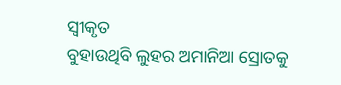ସ୍ୱୀକୃତ
ବୁହାଉଥିବି ଲୁହର ଅମାନିଆ ସ୍ରୋତକୁ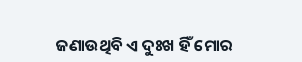ଜଣାଉଥିବି ଏ ଦୁଃଖ ହିଁ ମୋର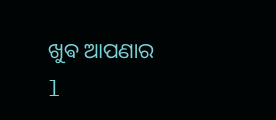ଖୁଵ ଆପଣାର l